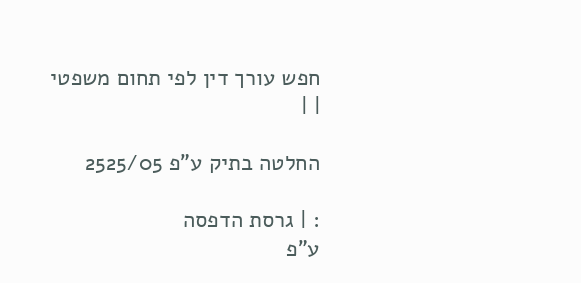חפש עורך דין לפי תחום משפטי
| |

החלטה בתיק ע"פ 2525/05

: | גרסת הדפסה
ע"פ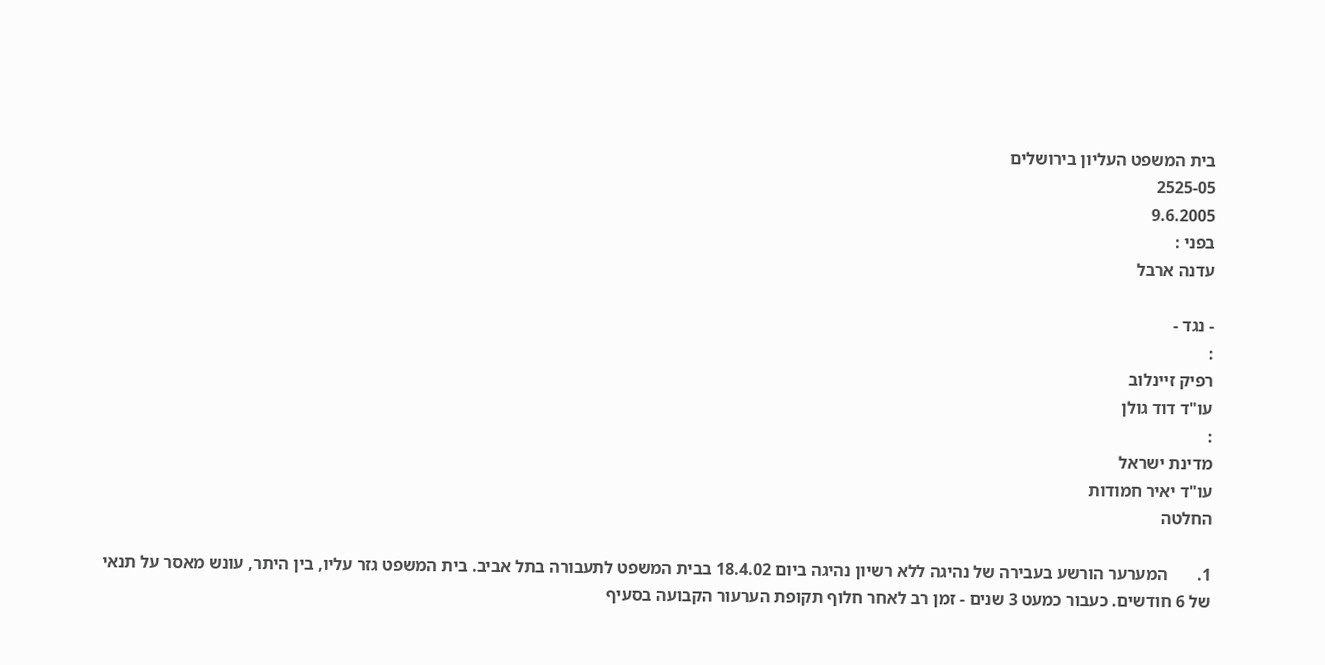בית המשפט העליון בירושלים
2525-05
9.6.2005
בפני :
עדנה ארבל

- נגד -
:
רפיק זיינלוב
עו"ד דוד גולן
:
מדינת ישראל
עו"ד יאיר חמודות
החלטה

1.       המערער הורשע בעבירה של נהיגה ללא רשיון נהיגה ביום 18.4.02 בבית המשפט לתעבורה בתל אביב. בית המשפט גזר עליו, בין היתר, עונש מאסר על תנאי של 6 חודשים. כעבור כמעט 3 שנים - זמן רב לאחר חלוף תקופת הערעור הקבועה בסעיף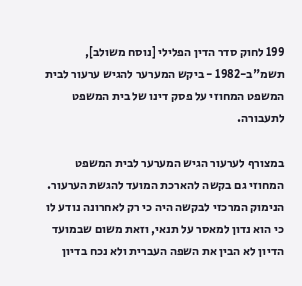199 לחוק סדר הדין הפלילי [נוסח משולב], תשמ"ב-1982 - ביקש המערער להגיש ערעור לבית המשפט המחוזי על פסק דינו של בית המשפט לתעבורה.

במצורף לערעור הגיש המערער לבית המשפט המחוזי גם בקשה להארכת המועד להגשת הערעור. הנימוק המרכזי לבקשה היה כי רק לאחרונה נודע לו כי הוא נדון למאסר על תנאי, וזאת משום שבמועד הדיון לא הבין את השפה העברית ולא נכח בדיון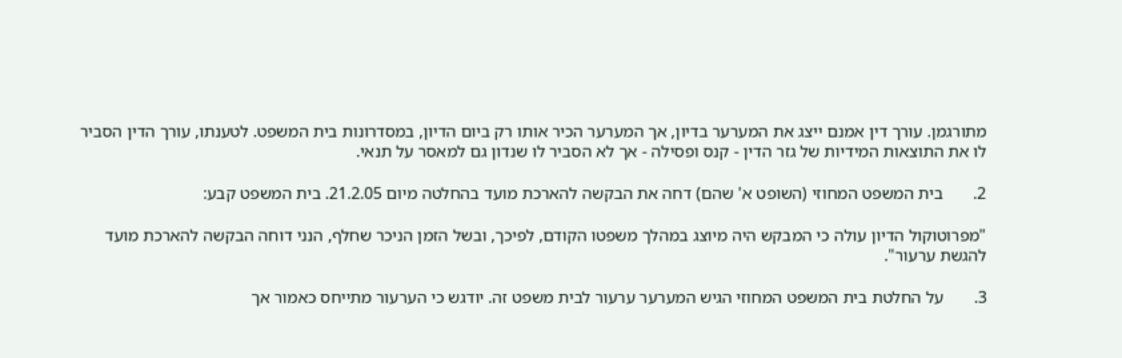מתורגמן. עורך דין אמנם ייצג את המערער בדיון, אך המערער הכיר אותו רק ביום הדיון, במסדרונות בית המשפט. לטענתו, עורך הדין הסביר לו את התוצאות המידיות של גזר הדין - קנס ופסילה - אך לא הסביר לו שנדון גם למאסר על תנאי.

2.       בית המשפט המחוזי (השופט א' שהם) דחה את הבקשה להארכת מועד בהחלטה מיום 21.2.05. בית המשפט קבע:

"מפרוטוקול הדיון עולה כי המבקש היה מיוצג במהלך משפטו הקודם, לפיכך, ובשל הזמן הניכר שחלף, הנני דוחה הבקשה להארכת מועד להגשת ערעור".

3.       על החלטת בית המשפט המחוזי הגיש המערער ערעור לבית משפט זה. יודגש כי הערעור מתייחס כאמור אך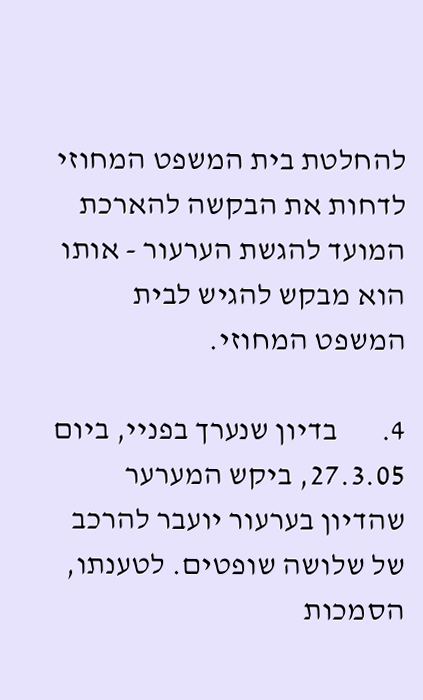להחלטת בית המשפט המחוזי לדחות את הבקשה להארכת המועד להגשת הערעור - אותו הוא מבקש להגיש לבית המשפט המחוזי.

4.       בדיון שנערך בפניי, ביום 27.3.05, ביקש המערער שהדיון בערעור יועבר להרכב של שלושה שופטים. לטענתו, הסמכות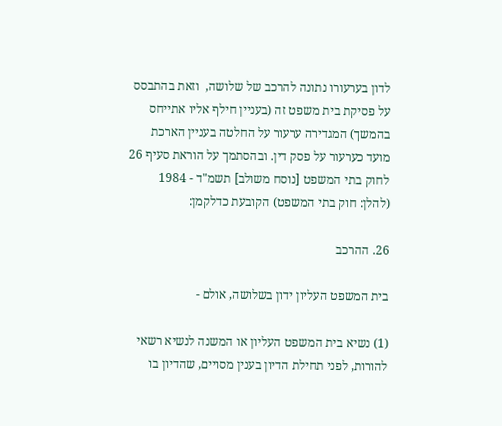לדון בערעורו נתונה להרכב של שלושה,  וזאת בהתבסס על פסיקת בית משפט זה (בעניין חילף אליו אתייחס בהמשך) המגדירה ערעור על החלטה בעניין הארכת מועד כערעור על פסק דין. ובהסתמך על הוראת סעיף 26 לחוק בתי המשפט [נוסח משולב] תשמ"ד - 1984 (להלן: חוק בתי המשפט) הקובעת כדלקמן:

26. ההרכב

בית המשפט העליון ידון בשלושה, אולם -

(1) נשיא בית המשפט העליון או המשנה לנשיא רשאי להורות, לפני תחילת הדיון בענין מסויים, שהדיון בו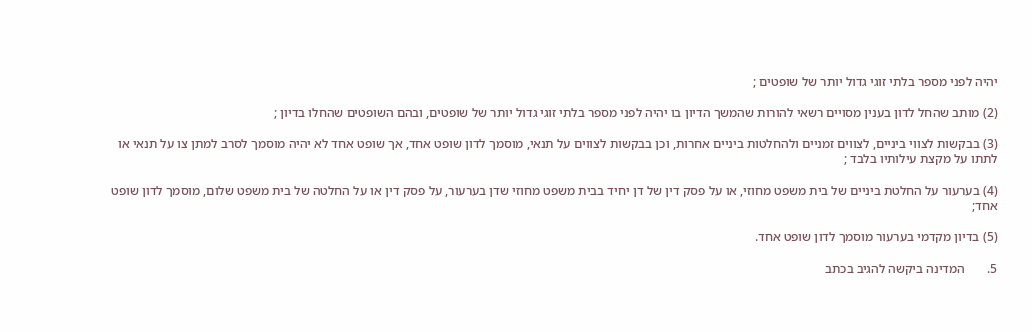יהיה לפני מספר בלתי זוגי גדול יותר של שופטים ;

(2) מותב שהחל לדון בענין מסויים רשאי להורות שהמשך הדיון בו יהיה לפני מספר בלתי זוגי גדול יותר של שופטים, ובהם השופטים שהחלו בדיון ;

(3) בבקשות לצווי ביניים, לצווים זמניים ולהחלטות ביניים אחרות, וכן בבקשות לצווים על תנאי, מוסמך לדון שופט אחד, אך שופט אחד לא יהיה מוסמך לסרב למתן צו על תנאי או לתתו על מקצת עילותיו בלבד ;

(4) בערעור על החלטת ביניים של בית משפט מחוזי, או על פסק דין של דן יחיד בבית משפט מחוזי שדן בערעור, על פסק דין או על החלטה של בית משפט שלום, מוסמך לדון שופט אחד;

(5) בדיון מקדמי בערעור מוסמך לדון שופט אחד.

5.       המדינה ביקשה להגיב בכתב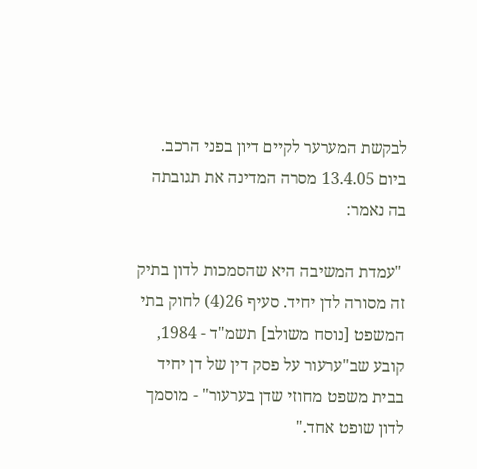לבקשת המערער לקיים דיון בפני הרכב. ביום 13.4.05 מסרה המדינה את תגובתה בה נאמר:

 "עמדת המשיבה היא שהסמכות לדון בתיק זה מסורה לדן יחיד. סעיף 26(4) לחוק בתי המשפט [נוסח משולב] תשמ"ד - 1984, קובע שב"ערעור על פסק דין של דן יחיד בבית משפט מחוזי שדן בערעור" - מוסמך לדון שופט אחד."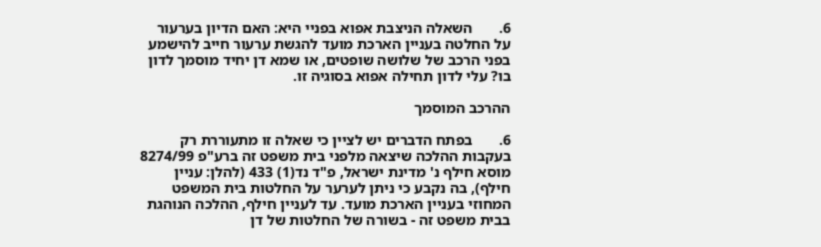6.       השאלה הניצבת אפוא בפניי היא: האם הדיון בערעור על החלטה בעניין הארכת מועד להגשת ערעור חייב להישמע בפני הרכב של שלושה שופטים, או שמא דן יחיד מוסמך לדון בו? עלי לדון תחילה אפוא בסוגיה זו.

ההרכב המוסמך

6.       בפתח הדברים יש לציין כי שאלה זו מתעוררת רק בעקבות ההלכה שיצאה מלפני בית משפט זה ברע"פ 8274/99 מוסא חילף נ' מדינת ישראל, פ"ד נד(1) 433 (להלן: עניין חילף), בה נקבע כי ניתן לערער על החלטות בית המשפט המחוזי בעניין הארכת מועד. עד לעניין חילף, ההלכה הנוהגת בבית משפט זה - בשורה של החלטות של דן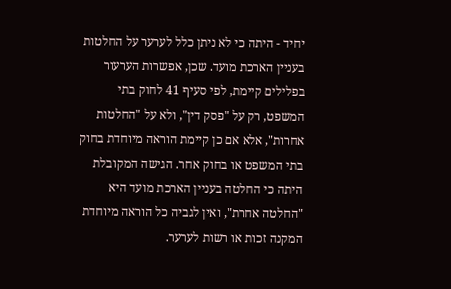יחיד - היתה כי לא ניתן כלל לערער על החלטות בעניין הארכת מועד. שכן, אפשרות הערעור בפלילים קיימת, לפי סעיף 41 לחוק בתי המשפט, רק על "פסק דין", ולא על "החלטות אחרות", אלא אם כן קיימת הוראה מיוחדת בחוק בתי המשפט או בחוק אחר. הגישה המקובלת היתה כי החלטה בעניין הארכת מועד היא "החלטה אחרת", ואין לגביה כל הוראה מיוחדת המקנה זכות או רשות לערער.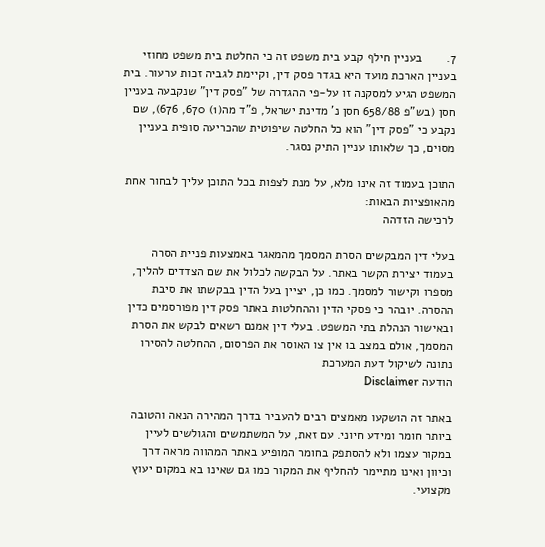7.       בעניין חילף קבע בית משפט זה כי החלטת בית משפט מחוזי בעניין הארכת מועד היא בגדר פסק דין, וקיימת לגביה זכות ערעור. בית המשפט הגיע למסקנה זו על-פי ההגדרה של "פסק דין" שנקבעה בעניין חסן (בש"פ 658/88 חסן נ' מדינת ישראל, פ"ד מה(1) 670, 676), שם נקבע כי "פסק דין" הוא כל החלטה שיפוטית שהכריעה סופית בעניין מסוים, כך שלאותו עניין התיק נסגר.

התוכן בעמוד זה אינו מלא, על מנת לצפות בכל התוכן עליך לבחור אחת מהאופציות הבאות:
לרכישה הזדהה

בעלי דין המבקשים הסרת המסמך מהמאגר באמצעות פניית הסרה בעמוד יצירת הקשר באתר. על הבקשה לכלול את שם הצדדים להליך, מספרו וקישור למסמך. כמו כן, יציין בעל הדין בבקשתו את סיבת ההסרה. יובהר כי פסקי הדין וההחלטות באתר פסק דין מפורסמים כדין ובאישור הנהלת בתי המשפט. בעלי דין אמנם רשאים לבקש את הסרת המסמך, אולם במצב בו אין צו האוסר את הפרסום, ההחלטה להסירו נתונה לשיקול דעת המערכת
הודעה Disclaimer

באתר זה הושקעו מאמצים רבים להעביר בדרך המהירה הנאה והטובה ביותר חומר ומידע חיוני. עם זאת, על המשתמשים והגולשים לעיין במקור עצמו ולא להסתפק בחומר המופיע באתר המהווה מראה דרך וכיוון ואינו מתיימר להחליף את המקור כמו גם שאינו בא במקום יעוץ מקצועי.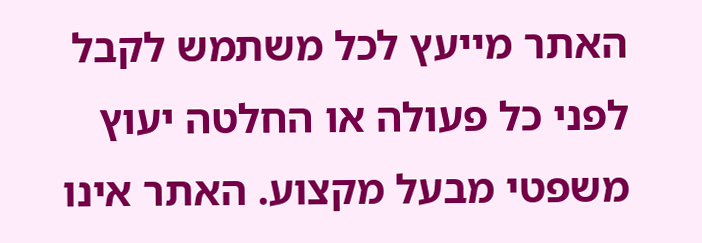האתר מייעץ לכל משתמש לקבל לפני כל פעולה או החלטה יעוץ משפטי מבעל מקצוע. האתר אינו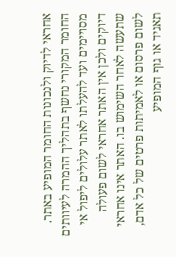אחראי לדיוק ולנכונות החומר המופיע באתר. החומר המקורי נחשף בתהליך ההמרה לעיוותים מסויימים ועד להעלתו לאתר עלולים ליפול אי דיוקים ולכן אין האתר אחראי לשום פעולה שתעשה לאחר השימוש בו. האתר אינו אחראי לשום פרסום או לאמיתות פרטים של כל אדם, תאגיד או גוף המופיע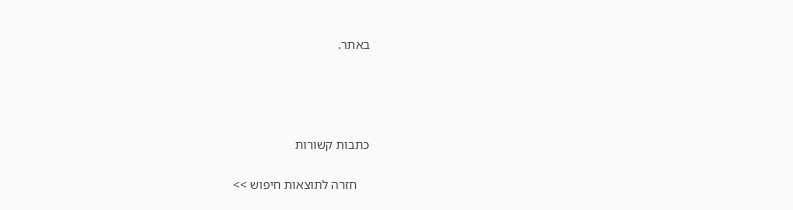באתר.




כתבות קשורות

    חזרה לתוצאות חיפוש >>